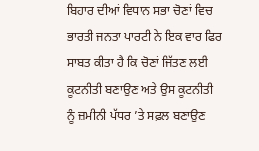ਬਿਹਾਰ ਦੀਆਂ ਵਿਧਾਨ ਸਭਾ ਚੋਣਾਂ ਵਿਚ ਭਾਰਤੀ ਜਨਤਾ ਪਾਰਟੀ ਨੇ ਇਕ ਵਾਰ ਫਿਰ ਸਾਬਤ ਕੀਤਾ ਹੈ ਕਿ ਚੋਣਾਂ ਜਿੱਤਣ ਲਈ ਕੂਟਨੀਤੀ ਬਣਾਉਣ ਅਤੇ ਉਸ ਕੂਟਨੀਤੀ ਨੂੰ ਜ਼ਮੀਨੀ ਪੱਧਰ ’ਤੇ ਸਫ਼ਲ ਬਣਾਉਣ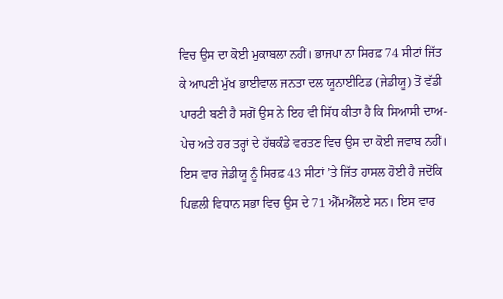ਵਿਚ ਉਸ ਦਾ ਕੋਈ ਮੁਕਾਬਲਾ ਨਹੀਂ। ਭਾਜਪਾ ਨਾ ਸਿਰਫ਼ 74 ਸੀਟਾਂ ਜਿੱਤ ਕੇ ਆਪਣੀ ਮੁੱਖ ਭਾਈਵਾਲ ਜਨਤਾ ਦਲ ਯੂਨਾਈਟਿਡ (ਜੇਡੀਯੂ) ਤੋਂ ਵੱਡੀ ਪਾਰਟੀ ਬਣੀ ਹੈ ਸਗੋਂ ਉਸ ਨੇ ਇਹ ਵੀ ਸਿੱਧ ਕੀਤਾ ਹੈ ਕਿ ਸਿਆਸੀ ਦਾਅ-ਪੇਚ ਅਤੇ ਹਰ ਤਰ੍ਹਾਂ ਦੇ ਹੱਥਕੰਡੇ ਵਰਤਣ ਵਿਚ ਉਸ ਦਾ ਕੋਈ ਜਵਾਬ ਨਹੀਂ। ਇਸ ਵਾਰ ਜੇਡੀਯੂ ਨੂੰ ਸਿਰਫ਼ 43 ਸੀਟਾਂ ’ਤੇ ਜਿੱਤ ਹਾਸਲ ਹੋਈ ਹੈ ਜਦੋਂਕਿ ਪਿਛਲੀ ਵਿਧਾਨ ਸਭਾ ਵਿਚ ਉਸ ਦੇ 71 ਐੱਮਐੱਲਏ ਸਨ। ਇਸ ਵਾਰ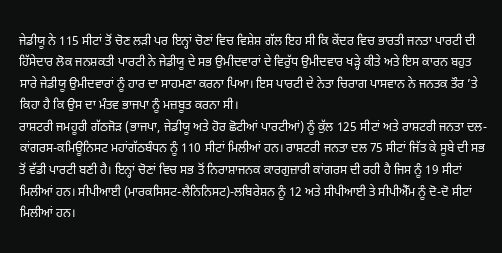ਜੇਡੀਯੂ ਨੇ 115 ਸੀਟਾਂ ਤੋਂ ਚੋਣ ਲੜੀ ਪਰ ਇਨ੍ਹਾਂ ਚੋਣਾਂ ਵਿਚ ਵਿਸ਼ੇਸ਼ ਗੱਲ ਇਹ ਸੀ ਕਿ ਕੇਂਦਰ ਵਿਚ ਭਾਰਤੀ ਜਨਤਾ ਪਾਰਟੀ ਦੀ ਹਿੱਸੇਦਾਰ ਲੋਕ ਜਨਸ਼ਕਤੀ ਪਾਰਟੀ ਨੇ ਜੇਡੀਯੂ ਦੇ ਸਭ ਉਮੀਦਵਾਰਾਂ ਦੇ ਵਿਰੁੱਧ ਉਮੀਦਵਾਰ ਖੜ੍ਹੇ ਕੀਤੇ ਅਤੇ ਇਸ ਕਾਰਨ ਬਹੁਤ ਸਾਰੇ ਜੇਡੀਯੂ ਉਮੀਦਵਾਰਾਂ ਨੂੰ ਹਾਰ ਦਾ ਸਾਹਮਣਾ ਕਰਨਾ ਪਿਆ। ਇਸ ਪਾਰਟੀ ਦੇ ਨੇਤਾ ਚਿਰਾਗ ਪਾਸਵਾਨ ਨੇ ਜਨਤਕ ਤੌਰ ’ਤੇ ਕਿਹਾ ਹੈ ਕਿ ਉਸ ਦਾ ਮੰਤਵ ਭਾਜਪਾ ਨੂੰ ਮਜ਼ਬੂਤ ਕਰਨਾ ਸੀ।
ਰਾਸ਼ਟਰੀ ਜਮਹੂਰੀ ਗੱਠਜੋੜ (ਭਾਜਪਾ, ਜੇਡੀਯੂ ਅਤੇ ਹੋਰ ਛੋਟੀਆਂ ਪਾਰਟੀਆਂ) ਨੂੰ ਕੁੱਲ 125 ਸੀਟਾਂ ਅਤੇ ਰਾਸ਼ਟਰੀ ਜਨਤਾ ਦਲ-ਕਾਂਗਰਸ-ਕਮਿਊਨਿਸਟ ਮਹਾਂਗੱਠਬੰਧਨ ਨੂੰ 110 ਸੀਟਾਂ ਮਿਲੀਆਂ ਹਨ। ਰਾਸ਼ਟਰੀ ਜਨਤਾ ਦਲ 75 ਸੀਟਾਂ ਜਿੱਤ ਕੇ ਸੂਬੇ ਦੀ ਸਭ ਤੋਂ ਵੱਡੀ ਪਾਰਟੀ ਬਣੀ ਹੈ। ਇਨ੍ਹਾਂ ਚੋਣਾਂ ਵਿਚ ਸਭ ਤੋਂ ਨਿਰਾਸ਼ਾਜਨਕ ਕਾਰਗੁਜ਼ਾਰੀ ਕਾਂਗਰਸ ਦੀ ਰਹੀ ਹੈ ਜਿਸ ਨੂੰ 19 ਸੀਟਾਂ ਮਿਲੀਆਂ ਹਨ। ਸੀਪੀਆਈ (ਮਾਰਕਸਿਸਟ-ਲੈਨਿਨਿਸਟ)-ਲਬਿਰੇਸ਼ਨ ਨੂੰ 12 ਅਤੇ ਸੀਪੀਆਈ ਤੇ ਸੀਪੀਐੱਮ ਨੂੰ ਦੋ-ਦੋ ਸੀਟਾਂ ਮਿਲੀਆਂ ਹਨ।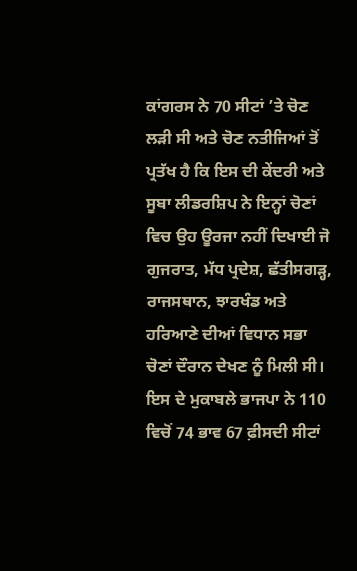ਕਾਂਗਰਸ ਨੇ 70 ਸੀਟਾਂ ’ਤੇ ਚੋਣ ਲੜੀ ਸੀ ਅਤੇ ਚੋਣ ਨਤੀਜਿਆਂ ਤੋਂ ਪ੍ਰਤੱਖ ਹੈ ਕਿ ਇਸ ਦੀ ਕੇਂਦਰੀ ਅਤੇ ਸੂਬਾ ਲੀਡਰਸ਼ਿਪ ਨੇ ਇਨ੍ਹਾਂ ਚੋਣਾਂ ਵਿਚ ਉਹ ਊਰਜਾ ਨਹੀਂ ਦਿਖਾਈ ਜੋ ਗੁਜਰਾਤ, ਮੱਧ ਪ੍ਰਦੇਸ਼, ਛੱਤੀਸਗੜ੍ਹ, ਰਾਜਸਥਾਨ, ਝਾਰਖੰਡ ਅਤੇ ਹਰਿਆਣੇ ਦੀਆਂ ਵਿਧਾਨ ਸਭਾ ਚੋਣਾਂ ਦੌਰਾਨ ਦੇਖਣ ਨੂੰ ਮਿਲੀ ਸੀ। ਇਸ ਦੇ ਮੁਕਾਬਲੇ ਭਾਜਪਾ ਨੇ 110 ਵਿਚੋਂ 74 ਭਾਵ 67 ਫ਼ੀਸਦੀ ਸੀਟਾਂ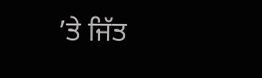’ਤੇ ਜਿੱਤ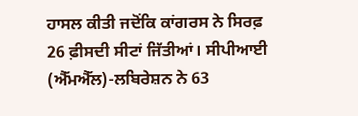ਹਾਸਲ ਕੀਤੀ ਜਦੋਂਕਿ ਕਾਂਗਰਸ ਨੇ ਸਿਰਫ਼ 26 ਫ਼ੀਸਦੀ ਸੀਟਾਂ ਜਿੱਤੀਆਂ। ਸੀਪੀਆਈ (ਐੱਮਐੱਲ)-ਲਬਿਰੇਸ਼ਨ ਨੇ 63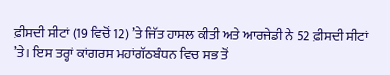ਫ਼ੀਸਦੀ ਸੀਟਾਂ (19 ਵਿਚੋਂ 12) ’ਤੇ ਜਿੱਤ ਹਾਸਲ ਕੀਤੀ ਅਤੇ ਆਰਜੇਡੀ ਨੇ 52 ਫ਼ੀਸਦੀ ਸੀਟਾਂ ’ਤੇ। ਇਸ ਤਰ੍ਹਾਂ ਕਾਂਗਰਸ ਮਹਾਂਗੱਠਬੰਧਨ ਵਿਚ ਸਭ ਤੋਂ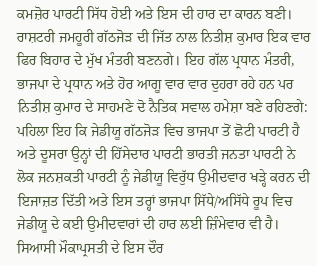ਕਮਜ਼ੋਰ ਪਾਰਟੀ ਸਿੱਧ ਹੋਈ ਅਤੇ ਇਸ ਦੀ ਹਾਰ ਦਾ ਕਾਰਨ ਬਣੀ।
ਰਾਸ਼ਟਰੀ ਜਮਹੂਰੀ ਗੱਠਜੋੜ ਦੀ ਜਿੱਤ ਨਾਲ ਨਿਤੀਸ਼ ਕੁਮਾਰ ਇਕ ਵਾਰ ਫਿਰ ਬਿਹਾਰ ਦੇ ਮੁੱਖ ਮੰਤਰੀ ਬਣਨਗੇ। ਇਹ ਗੱਲ ਪ੍ਰਧਾਨ ਮੰਤਰੀ, ਭਾਜਪਾ ਦੇ ਪ੍ਰਧਾਨ ਅਤੇ ਹੋਰ ਆਗੂ ਵਾਰ ਵਾਰ ਦੁਹਰਾ ਰਹੇ ਹਨ ਪਰ ਨਿਤੀਸ਼ ਕੁਮਾਰ ਦੇ ਸਾਹਮਣੇ ਦੋ ਨੈਤਿਕ ਸਵਾਲ ਹਮੇਸ਼ਾ ਬਣੇ ਰਹਿਣਗੇ: ਪਹਿਲਾ ਇਹ ਕਿ ਜੇਡੀਯੂ ਗੱਠਜੋੜ ਵਿਚ ਭਾਜਪਾ ਤੋਂ ਛੋਟੀ ਪਾਰਟੀ ਹੈ ਅਤੇ ਦੂਸਰਾ ਉਨ੍ਹਾਂ ਦੀ ਹਿੱਸੇਦਾਰ ਪਾਰਟੀ ਭਾਰਤੀ ਜਨਤਾ ਪਾਰਟੀ ਨੇ ਲੋਕ ਜਨਸ਼ਕਤੀ ਪਾਰਟੀ ਨੂੰ ਜੇਡੀਯੂ ਵਿਰੁੱਧ ਉਮੀਦਵਾਰ ਖੜ੍ਹੇ ਕਰਨ ਦੀ ਇਜਾਜ਼ਤ ਦਿੱਤੀ ਅਤੇ ਇਸ ਤਰ੍ਹਾਂ ਭਾਜਪਾ ਸਿੱਧੇ/ਅਸਿੱਧੇ ਰੂਪ ਵਿਚ ਜੇਡੀਯੂ ਦੇ ਕਈ ਉਮੀਦਵਾਰਾਂ ਦੀ ਹਾਰ ਲਈ ਜ਼ਿੰਮੇਵਾਰ ਵੀ ਹੈ। ਸਿਆਸੀ ਮੌਕਾਪ੍ਰਸਤੀ ਦੇ ਇਸ ਦੌਰ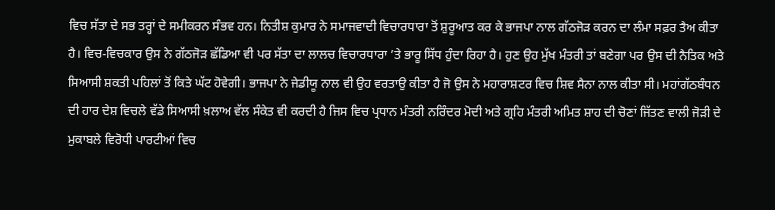ਵਿਚ ਸੱਤਾ ਦੇ ਸਭ ਤਰ੍ਹਾਂ ਦੇ ਸਮੀਕਰਨ ਸੰਭਵ ਹਨ। ਨਿਤੀਸ਼ ਕੁਮਾਰ ਨੇ ਸਮਾਜਵਾਦੀ ਵਿਚਾਰਧਾਰਾ ਤੋਂ ਸ਼ੁਰੂਆਤ ਕਰ ਕੇ ਭਾਜਪਾ ਨਾਲ ਗੱਠਜੋੜ ਕਰਨ ਦਾ ਲੰਮਾ ਸਫ਼ਰ ਤੈਅ ਕੀਤਾ ਹੈ। ਵਿਚ-ਵਿਚਕਾਰ ਉਸ ਨੇ ਗੱਠਜੋੜ ਛੱਡਿਆ ਵੀ ਪਰ ਸੱਤਾ ਦਾ ਲਾਲਚ ਵਿਚਾਰਧਾਰਾ ’ਤੇ ਭਾਰੂ ਸਿੱਧ ਹੁੰਦਾ ਰਿਹਾ ਹੈ। ਹੁਣ ਉਹ ਮੁੱਖ ਮੰਤਰੀ ਤਾਂ ਬਣੇਗਾ ਪਰ ਉਸ ਦੀ ਨੈਤਿਕ ਅਤੇ ਸਿਆਸੀ ਸ਼ਕਤੀ ਪਹਿਲਾਂ ਤੋਂ ਕਿਤੇ ਘੱਟ ਹੋਵੇਗੀ। ਭਾਜਪਾ ਨੇ ਜੇਡੀਯੂ ਨਾਲ ਵੀ ਉਹ ਵਰਤਾਉ ਕੀਤਾ ਹੈ ਜੋ ਉਸ ਨੇ ਮਹਾਰਾਸ਼ਟਰ ਵਿਚ ਸ਼ਿਵ ਸੈਨਾ ਨਾਲ ਕੀਤਾ ਸੀ। ਮਹਾਂਗੱਠਬੰਧਨ ਦੀ ਹਾਰ ਦੇਸ਼ ਵਿਚਲੇ ਵੱਡੇ ਸਿਆਸੀ ਖ਼ਲਾਅ ਵੱਲ ਸੰਕੇਤ ਵੀ ਕਰਦੀ ਹੈ ਜਿਸ ਵਿਚ ਪ੍ਰਧਾਨ ਮੰਤਰੀ ਨਰਿੰਦਰ ਮੋਦੀ ਅਤੇ ਗ੍ਰਹਿ ਮੰਤਰੀ ਅਮਿਤ ਸ਼ਾਹ ਦੀ ਚੋਣਾਂ ਜਿੱਤਣ ਵਾਲੀ ਜੋੜੀ ਦੇ ਮੁਕਾਬਲੇ ਵਿਰੋਧੀ ਪਾਰਟੀਆਂ ਵਿਚ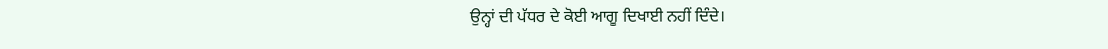ਉਨ੍ਹਾਂ ਦੀ ਪੱਧਰ ਦੇ ਕੋਈ ਆਗੂ ਦਿਖਾਈ ਨਹੀਂ ਦਿੰਦੇ।